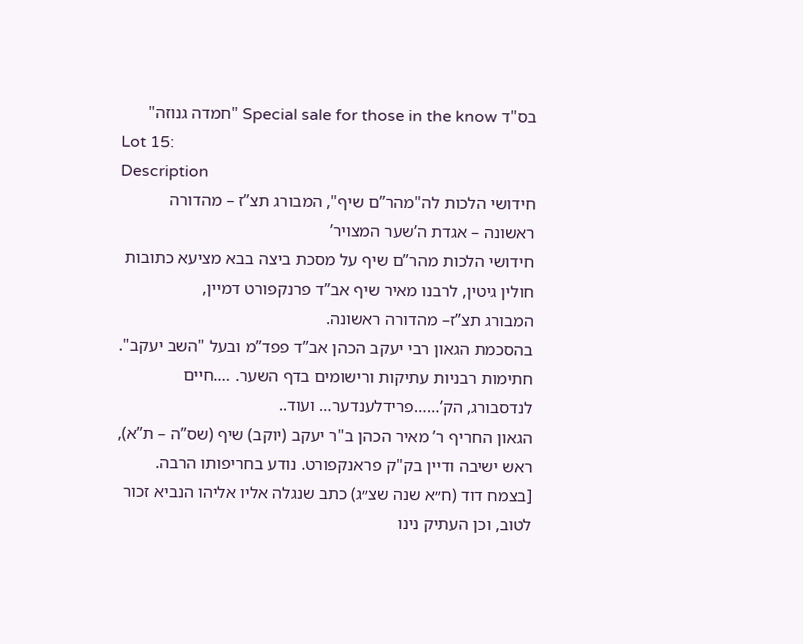בס"ד Special sale for those in the know "חמדה גנוזה"
Lot 15:
Description
חידושי הלכות לה"מהר”ם שיף", המבורג תצ”ז – מהדורה ראשונה – אגדת ה’שער המצויר’
חידושי הלכות מהר”ם שיף על מסכת ביצה בבא מציעא כתובות חולין גיטין, לרבנו מאיר שיף אב”ד פרנקפורט דמיין,
המבורג תצ”ז– מהדורה ראשונה.
בהסכמת הגאון רבי יעקב הכהן אב”ד פפד”מ ובעל "השב יעקב".
חתימות רבניות עתיקות ורישומים בדף השער. ….חיים לנדסבורג, הק’……פרידלענדער… ועוד..
הגאון החריף ר’ מאיר הכהן ב"ר יעקב (יוקב) שיף (שס”ה – ת”א), ראש ישיבה ודיין בק"ק פראנקפורט. נודע בחריפותו הרבה. [בצמח דוד (ח״א שנה שצ״ג) כתב שנגלה אליו אליהו הנביא זכור לטוב, וכן העתיק נינו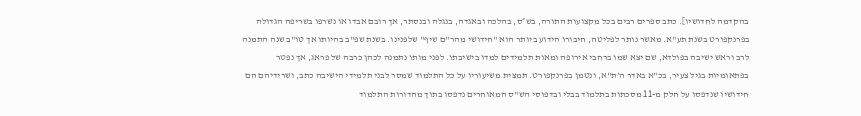בהקדמה לחדושיו]. כתב ספרים רבים בכל מקצועות התורה, בש״ס, בהלכה ובאגדה, בנגלה ובנסתר, אך רובם אבדו או נשרפו בשריפה הגדולה בפרנקפורט בשנת תע"א. מאשר נותר לפליטה, חיבורו הידוע ביותר הוא "חידושי מהר"ם שיף" שלפנינו. בשנת שפ"ב בהיותו אך טו"ב שנה התמנה לרב וראש ישיבה בפולדא, שם יצא שמו ברחבי אירופה ומאות תלמידים למדו בישיבתו. לפני מותו נתמנה לכהן כרבה של פראג, אך נפטר בפתאומיות בגיל צעיר, בכ"א באדר ה’ת"א, ונטמן בפרנקפורט. תמצית משיעוריו על כל התלמוד שמסר לבני תלמידי הישיבה כתב, ושרידיהם הם חידושיו שנדפסו על חלק מ-11 מסכתות בתלמוד בבלי ובדפוסי הש"ס המאוחרים נדפסו בתוך מהדורות התלמוד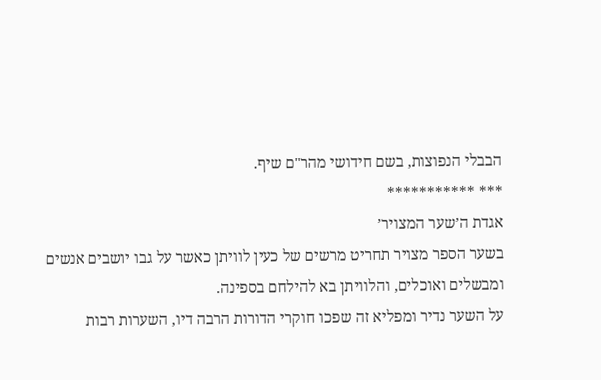הבבלי הנפוצות, בשם חידושי מהר"ם שיף.
*** ***********
אגדת ה’שער המצויר’
בשער הספר מצויר תחריט מרשים של כעין לוויתן כאשר על גבו יושבים אנשים ומבשלים ואוכלים, והלוויתן בא להילחם בספינה.
על השער נדיר ומפליא זה שפכו חוקרי הדורות הרבה דיו, השערות רבות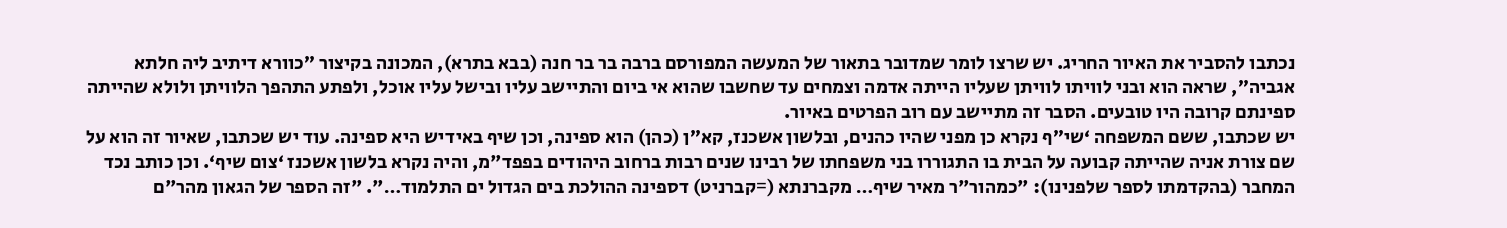נכתבו להסביר את האיור החריג. יש שרצו לומר שמדובר בתאור של המעשה המפורסם ברבה בר בר חנה (בבא בתרא), המכונה בקיצור ”כוורא דיתיב ליה חלתא אגביה”, שראה הוא ובני לוויתו לוויתן שעליו הייתה אדמה וצמחים עד שחשבו שהוא אי ביום והתיישב עליו ובישל עליו אוכל, ולפתע התהפך הלוויתן ולולא שהייתה ספינתם קרובה היו טובעים. הסבר זה מתיישב עם רוב הפרטים באיור.
יש שכתבו, ששם המשפחה ‘שי”ף נקרא כן מפני שהיו כהנים, ובלשון אשכנז, קא״ן (כהן) הוא ספינה, וכן שיף באידיש היא ספינה. עוד יש שכתבו, שאיור זה הוא על שם צורת אניה שהייתה קבועה על הבית בו התגוררו בני משפחתו של רבינו שנים רבות ברחוב היהודים בפפד"מ, והיה נקרא בלשון אשכנז ‘צום שיף‘. וכן כותב נכד המחבר (בהקדמתו לספר שלפנינו): "כמהור"ר מאיר שיף… מקברנתא (=קברניט) דספינה ההולכת בים הגדול ים התלמוד…". "זה הספר של הגאון מהר"ם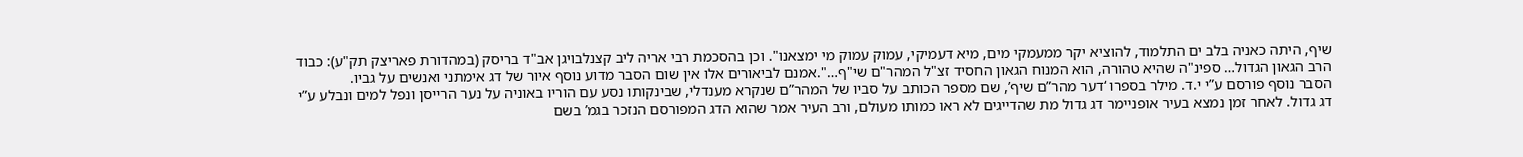שיף, היתה כאניה בלב ים התלמוד, להוציא יקר ממעמקי מים, מיא דעמיקי, עמוק עמוק מי ימצאנו". וכן בהסכמת רבי אריה ליב קצנלבויגן אב"ד בריסק (במהדורת פאריצק תק"ע): כבוד הרב הגאון הגדול… ספינ"ה שהיא טהורה, הוא המנוח הגאון החסיד זצ"ל המהר"ם שי"ף…".אמנם לביאורים אלו אין שום הסבר מדוע נוסף איור של דג אימתני ואנשים על גביו.
הסבר נוסף פורסם ע”י י.ד. מילר בספרו ‘דער מהר”ם שיף’, שם מספר הכותב על סביו של המהר”ם שנקרא מענדלי, שבינקותו נסע עם הוריו באוניה על נער הרייסן ונפל למים ונבלע ע”י דג גדול. לאחר זמן נמצא בעיר אופניימר דג גדול מת שהדייגים לא ראו כמותו מעולם, ורב העיר אמר שהוא הדג המפורסם הנזכר בגמ’ בשם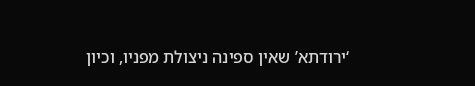‘ירודתא’ שאין ספינה ניצולת מפניו, וכיון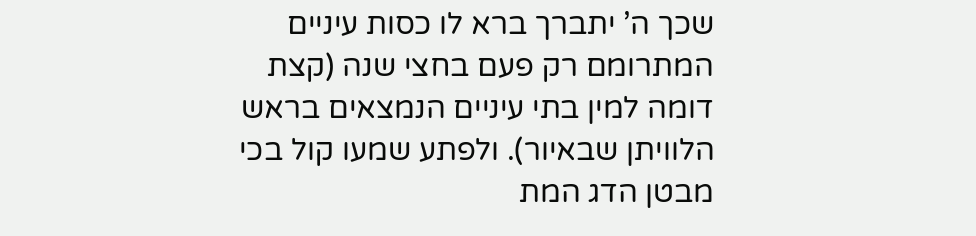שכך ה’ יתברך ברא לו כסות עיניים המתרומם רק פעם בחצי שנה (קצת דומה למין בתי עיניים הנמצאים בראש הלוויתן שבאיור). ולפתע שמעו קול בכי מבטן הדג המת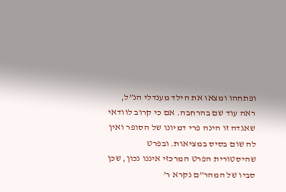ופתחהו ומצאו את הילד מענדלי הנ”ל, ראה עוד שם בהרחבה. אם כי קרוב לוודאי שאגדה זו הינה פרי דמיונו של הסופר ואין לה שום בסיס במציאות. ובפרט שהיסטורית הפרט המרכזי איננו נכון, שכן סביו של המהר”ם נקרא ר’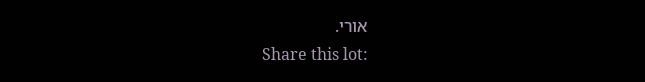אורי.
Share this lot: